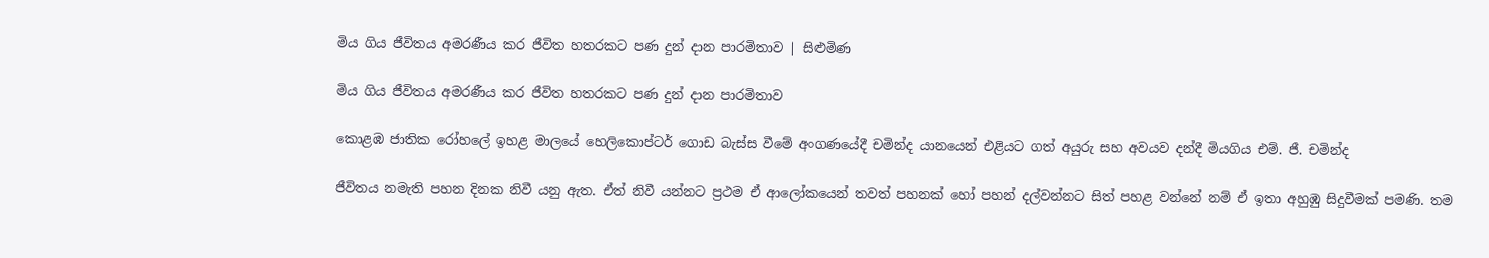මිය ගිය ජීවිතය අමරණීය කර ජීවිත හතරකට පණ දුන් දාන පාරමිතාව | සිළුමිණ

මිය ගිය ජීවිතය අමරණීය කර ජීවිත හතරකට පණ දුන් දාන පාරමිතාව

කොළඹ ජාතික රෝහලේ ඉහළ මාලයේ හෙලිකොප්ටර් ගොඩ බැස්ස වීමේ අංගණයේදී චමින්ද යානයෙන් එළියට ගත් අයුරු සහ අවයව දන්දී මියගිය එම්. ජී. චමින්ද

ජීවිතය නමැති පහන දිනක නිවී යනු ඇත. ඒත් නිවී යන්නට ප්‍රථම ඒ ආලෝකයෙන් තවත් පහනක් හෝ පහන් දල්වන්නට සිත් පහළ වන්නේ නම් ඒ ඉතා අහුඹු සිදුවීමක් පමණි. තම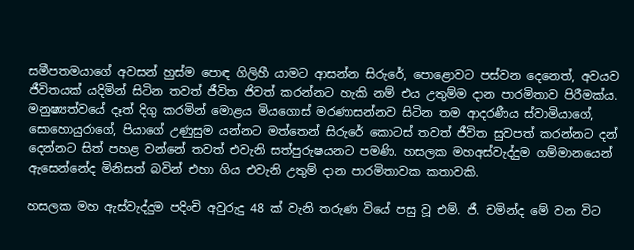සමීපතමයාගේ අවසන් හුස්ම පොඳ ගිලිහී යාමට ආසන්න සිරුරේ, පොළොවට පස්වන දෙනෙත්, අවයව ජීවිතයක් යදිමින් සිටින තවත් ජීවිත ජිවත් කරන්නට හැකි නම් එය උතුම්ම දාන පාරමිතාව පිරීමක්ය. මනුෂ්‍යත්වයේ දෑත් දිගු කරමින් මොළය මියගොස් මරණාසන්නව සිටින තම ආදරණීය ස්වාමියාගේ, සොහොයුරාගේ, පියාගේ උණුසුම යන්නට මත්තෙන් සිරුරේ කොටස් තවත් ජීවිත සුවපත් කරන්නට දන් දෙන්නට සිත් පහළ වන්නේ තවත් එවැනි සත්පුරුෂයනට පමණි. හසලක මහඅස්වැද්දුම ගම්මානයෙන් ඇසෙන්නේද මිනිසත් බවින් එහා ගිය එවැනි උතුම් දාන පාරමිතාවක කතාවකි.

හසලක මහ ඇස්වැද්දුම පදිංචි අවුරුදු 48 ක් වැනි තරුණ වියේ පසු වූ එම්. ජී. චමින්ද මේ වන විට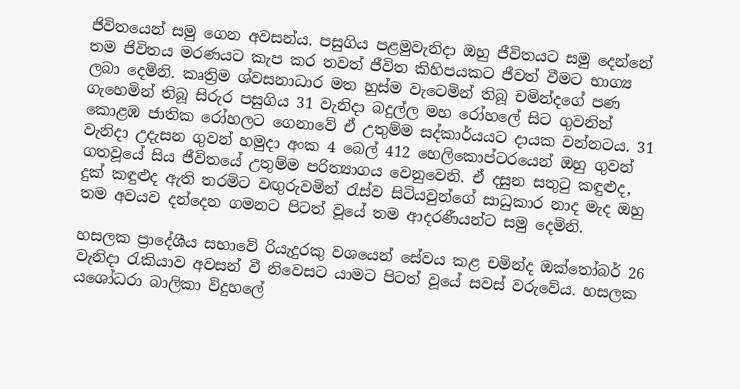ජිවිතයෙන් සමු ගෙන අවසන්ය. පසුගිය පළමුවැනිදා ඔහු ජීවිතයට සමු දෙන්නේ තම ජිවිතය මරණයට කැප කර තවත් ජීවිත කිහිපයකට ජීවත් වීමට භාග්‍ය ලබා දෙමිනි. කෘත්‍රිම ශ්වසනාධාර මත හුස්ම වැටෙමින් තිබූ චමින්දගේ පණ ගැහෙමින් තිබූ සිරුර පසුගිය 31 වැනිදා බදුල්ල මහ රෝහලේ සිට ගුවනින් කොළඹ ජාතික රෝහලට ගෙනාවේ ඒ උතුම්ම සද්කාර්යයට දායක වන්නටය. 31 වැනිදා උදැසන ගුවන් හමුදා අංක 4 බෙල් 412 හෙලිකොප්ටරයෙන් ඔහු ගුවන් ගතවූයේ සිය ජීවිතයේ උතුම්ම පරිත්‍යාගය වෙනුවෙනි. ඒ දසුන සතුටු කඳුළුද, දුක් කඳුළුද ඇති තරමිට වඟුරුවමින් රැස්ව සිටියවුන්ගේ සාධුකාර නාද මැද ඔහු තම අවයව දන්දෙන ගමනට පිටත් වූයේ තම ආදරණීයන්ට සමු දෙමිනි.

හසලක ප්‍රාදේශීය සභාවේ රියැදුරකු වශයෙන් සේවය කළ චමින්ද ඔක්තෝබර් 26 වැනිදා රැකියාව අවසන් වී නිවෙසට යාමට පිටත් වූයේ සවස් වරුවේය. හසලක යශෝධරා බාලිකා විදුහලේ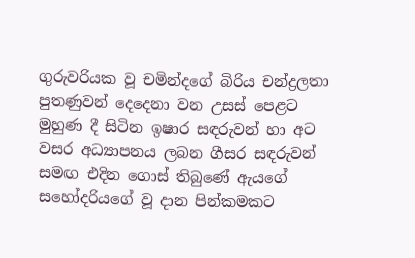ගුරුවරියක වූ චමින්දගේ බිරිය චන්ද්‍රලතා පුතණුවන් දෙදෙනා වන උසස් පෙළට මුහුණ දී සිටින ඉෂාර සඳරුවන් හා අට වසර අධ්‍යාපනය ලබන ගීසර සඳරුවන් සමඟ එදින ගොස් තිබුණේ ඇයගේ සහෝදරියගේ වූ දාන පින්කමකට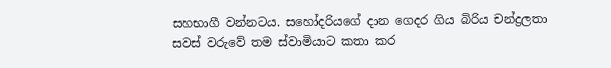සහභාගී වන්නටය. සහෝදරියගේ දාන ගෙදර ගිය බිරිය චන්ද්‍රලතා සවස් වරුවේ තම ස්වාමියාට කතා කර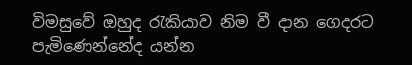විමසුවේ ඔහුද රැකියාව නිම වී දාන ගෙදරට පැමිණෙන්නේද යන්න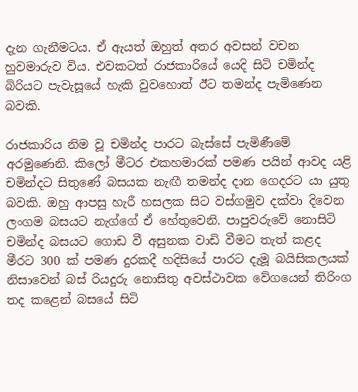දැන ගැනීමටය. ඒ ඇයත් ඔහුත් අතර අවසන් වචන හුවමාරුව විය. එවකටත් රාජකාරියේ යෙදි සිටි චමින්ද බිරියට පැවැසූයේ හැකි වුවහොත් ඊට තමන්ද පැමිණෙන බවකි.

රාජකාරිය නිම වූ චමින්ද පාරට බැස්සේ පැමිණීමේ අරමුණෙනි. කිලෝ මීටර එකහමාරක් පමණ පයින් ආවද යළි චමින්දට සිතුණේ බසයක නැඟී තමන්ද දාන ගෙදරට යා යුතු බවකි. ඔහු ආපසු හැරී හසලක සිට වස්ගමුව දක්වා දිවෙන ලංගම බසයට නැග්ගේ ඒ හේතුවෙනි. පාපුවරුවේ නොසිටි චමින්ද බසයට ගොඩ වී අසුනක වාඩි වීමට තැත් කළද මීරට 300 ක් පමණ දුරකදී හදිසියේ පාරට දැමූ බයිසිකලයක් නිසාවෙන් බස් රියදුරු නොසිතු අවස්ථාවක වේගයෙන් තිරිංග තද කළෙන් බසයේ සිටි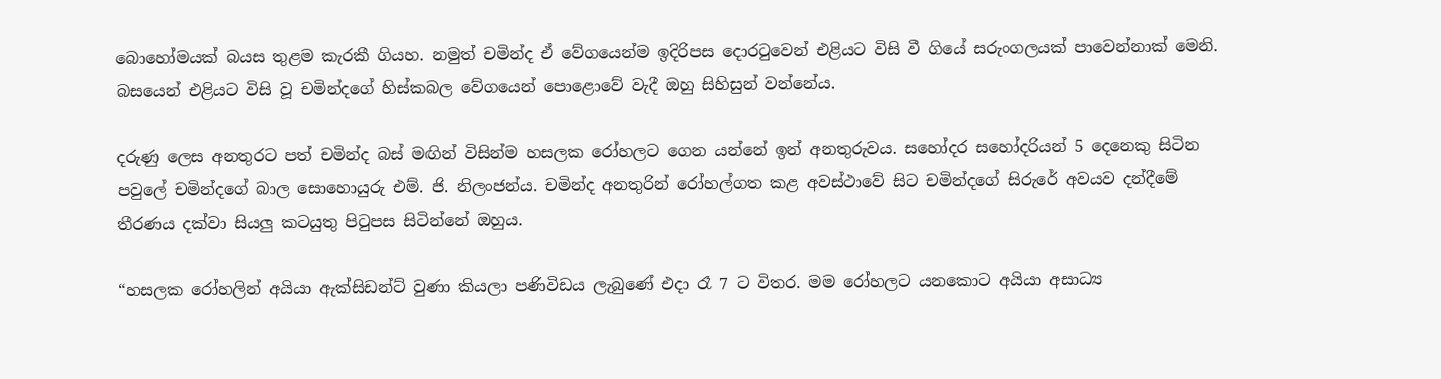බොහෝමයක් බයස තුළම කැරකී ගියහ. නමුත් චමින්ද ඒ වේගයෙන්ම ඉදිරිපස දොරටුවෙන් එළියට විසි වී ගියේ සරුංගලයක් පාවෙන්නාක් මෙනි. බසයෙන් එළියට විසි වූ චමින්දගේ හිස්කබල වේගයෙන් පොළොවේ වැදී ඔහු සිහිසුන් වන්නේය.

දරුණු ලෙස අනතුරට පත් චමින්ද බස් මඟින් විසින්ම හසලක රෝහලට ගෙන යන්නේ ඉන් අනතුරුවය. සහෝදර සහෝදරියන් 5 දෙනෙකු සිටින පවුලේ චමින්දගේ බාල සොහොයුරු එම්. ජි. නිලංජන්ය. චමින්ද අනතුරින් රෝහල්ගත කළ අවස්ථාවේ සිට චමින්දගේ සිරුරේ අවයව දන්දීමේ තීරණය දක්වා සියලු කටයුතු පිටුපස සිටින්නේ ඔහුය.

“හසලක රෝහලින් අයියා ඇක්සිඩන්ට් වුණා කියලා පණිවිඩය ලැබුණේ එදා රෑ 7 ට විතර. මම රෝහලට යනකොට අයියා අසාධ්‍ය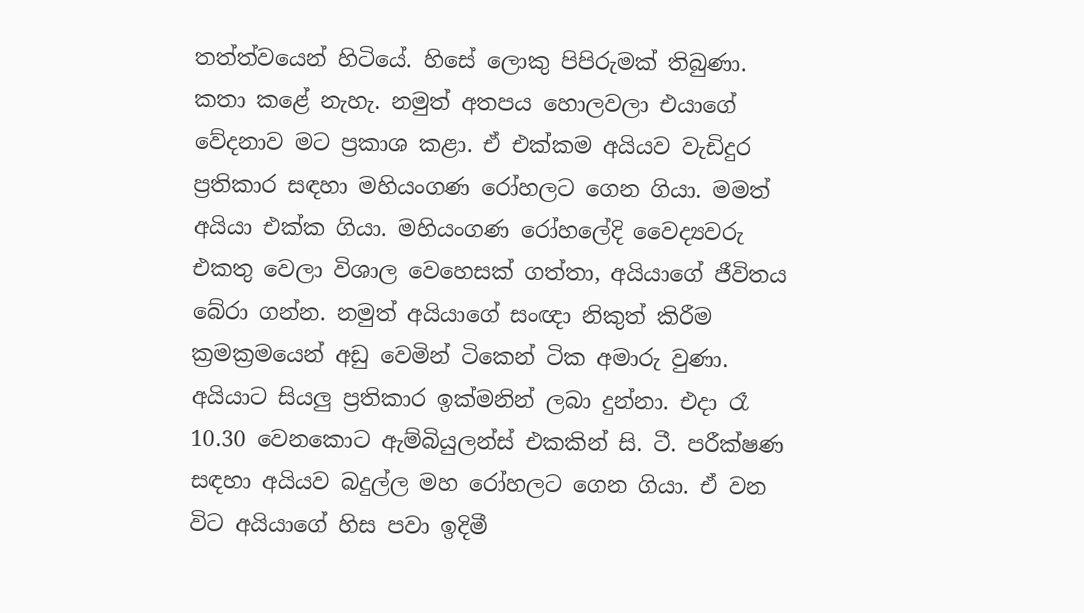තත්ත්වයෙන් හිටියේ. හිසේ ලොකු පිපිරුමක් තිබුණා. කතා කළේ නැහැ. නමුත් අතපය හොලවලා එයාගේ වේදනාව මට ප්‍රකාශ කළා. ඒ එක්කම අයියව වැඩිදුර ප්‍රතිකාර සඳහා මහියංගණ රෝහලට ගෙන ගියා. මමත් අයියා එක්ක ගියා. මහියංගණ රෝහලේදි වෛද්‍යවරු එකතු වෙලා විශාල වෙහෙසක් ගත්තා, අයියාගේ ජීවිතය බේරා ගන්න. නමුත් අයියාගේ සංඥා නිකුත් කිරීම ක්‍රමක්‍රමයෙන් අඩු වෙමින් ටිකෙන් ටික අමාරු වුණා. අයියාට සියලු ප්‍රතිකාර ඉක්මනින් ලබා දුන්නා. එදා රෑ 10.30 වෙනකොට ඇම්බියුලන්ස් එකකින් සි. ටී. පරීක්ෂණ සඳහා අයියව බදුල්ල මහ රෝහලට ගෙන ගියා. ඒ වන විට අයියාගේ හිස පවා ඉදිමී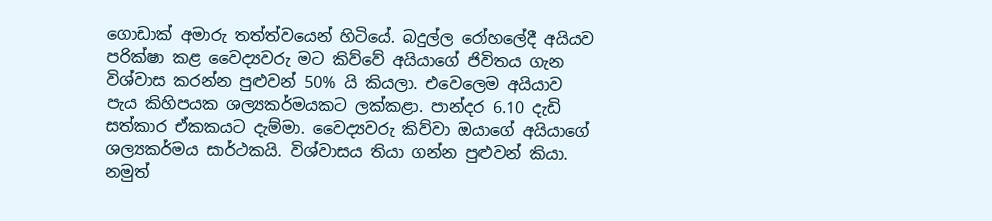ගොඩාක් අමාරු තත්ත්වයෙන් හිටියේ. බදුල්ල රෝහලේදී අයියව පරික්ෂා කළ වෛද්‍යවරු මට කිව්වේ අයියාගේ ජිවිතය ගැන විශ්වාස කරන්න පුළුවන් 50% යි කියලා. එවෙලෙම අයියාව පැය කිහිපයක ශල්‍යකර්මයකට ලක්කළා. පාන්දර 6.10 දැඩි සත්කාර ඒකකයට දැම්මා. වෛද්‍යවරු කිව්වා ඔයාගේ අයියාගේ ශල්‍යකර්මය සාර්ථකයි. විශ්වාසය තියා ගන්න පුළුවන් කියා. නමුත්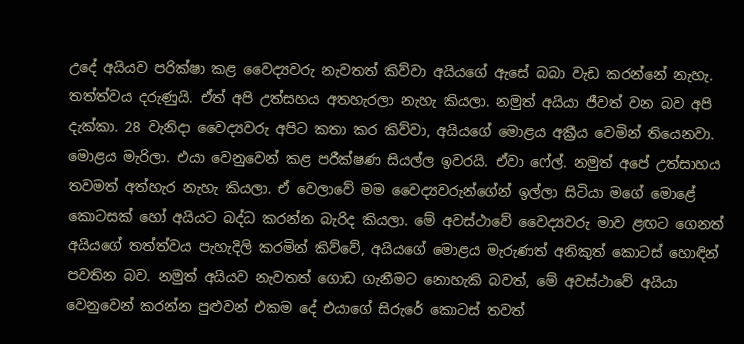උදේ අයියව පරික්ෂා කළ වෛද්‍යවරු නැවතත් කිව්වා අයියගේ ඇසේ බබා වැඩ කරන්නේ නැහැ. තත්ත්වය දරුණුයි. ඒත් අපි උත්සහය අතහැරලා නැහැ කියලා. නමුත් අයියා ජීවත් වන බව අපි දැක්කා. 28 වැනිදා වෛද්‍යවරු අපිට කතා කර කිව්වා, අයියගේ මොළය අක්‍රීය වෙමින් තියෙනවා. මොළය මැරිලා. එයා වෙනුවෙන් කළ පරීක්ෂණ සියල්ල ඉවරයි. ඒවා ෆේල්. නමුත් අපේ උත්සාහය තවමත් අත්හැර නැහැ කියලා. ඒ වෙලාවේ මම වෛද්‍යවරුන්ගේන් ඉල්ලා සිටියා මගේ මොළේ කොටසක් හෝ අයියට බද්ධ කරන්න බැරිද කියලා. මේ අවස්ථාවේ වෛද්‍යවරු මාව ළඟට ගෙනත් අයියගේ තත්ත්වය පැහැදිලි කරමින් කිව්වේ, අයියගේ මොළය මැරුණත් අනිකුත් කොටස් හොඳින් පවතින බව. නමුත් අයියව නැවතත් ගොඩ ගැනීමට නොහැකි බවත්, මේ අවස්ථාවේ අයියා වෙනුවෙන් කරන්න පුළුවන් එකම දේ එයාගේ සිරුරේ කොටස් තවත්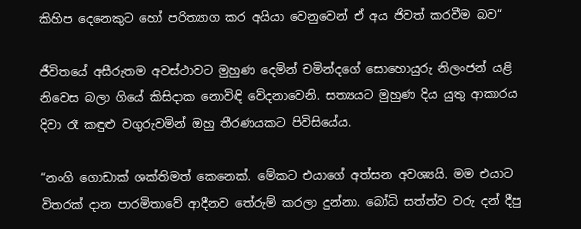කිහිප දෙනෙකුට හෝ පරිත්‍යාග කර අයියා වෙනුවෙන් ඒ අය ජිවත් කරවීම බව“

ජීවිතයේ අසීරුතම අවස්ථාවට මුහුණ දෙමින් චමින්දගේ සොහොයුරු නිලංජන් යළි නිවෙස බලා ගියේ කිසිදාක නොවිඳි වේදනාවෙනි. සත්‍යයට මුහුණ දිය යුතු ආකාරය දිවා රෑ කඳුළු වගුරුවමින් ඔහු තීරණයකට පිවිසියේය.

“නංගි ගොඩාක් ශක්තිමත් කෙනෙක්. මේකට එයාගේ අත්සන අවශ්‍යයි. මම එයාට විතරක් දාන පාරමිතාවේ ආදීනව තේරුම් කරලා දුන්නා. බෝධි සත්ත්ව වරු දන් දීපු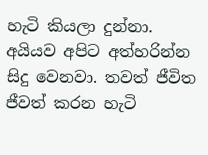හැටි කියලා දුන්නා. අයියව අපිට අත්හරින්න සිදු වෙනවා. තවත් ජීවිත ජීවත් කරන හැටි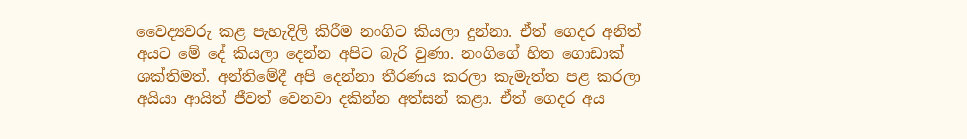වෛද්‍යවරු කළ පැහැදිලි කිරීම නංගිට කියලා දුන්නා. ඒත් ගෙදර අනිත් අයට මේ දේ කියලා දෙන්න අපිට බැරි වුණා. නංගිගේ හිත ගොඩාක් ශක්තිමත්. අන්තිමේදී අපි දෙන්නා තීරණය කරලා කැමැත්ත පළ කරලා අයියා ආයිත් ජීවත් වෙනවා දකින්න අත්සන් කළා. ඒත් ගෙදර අය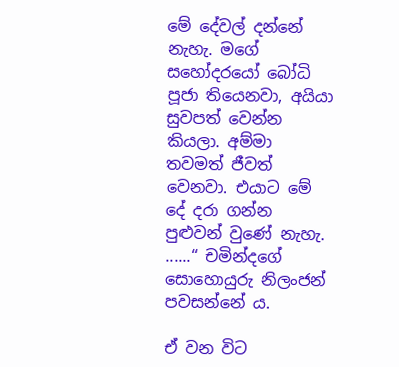මේ දේවල් දන්නේ නැහැ. මගේ සහෝදරයෝ බෝධි පූජා තියෙනවා, අයියා සුවපත් වෙන්න කියලා. අම්මා තවමත් ජීවත් වෙනවා. එයාට මේ දේ දරා ගන්න පුළුවන් වුණේ නැහැ. ......“ චමින්දගේ සොහොයුරු නිලංජන් පවසන්නේ ය.

ඒ වන විට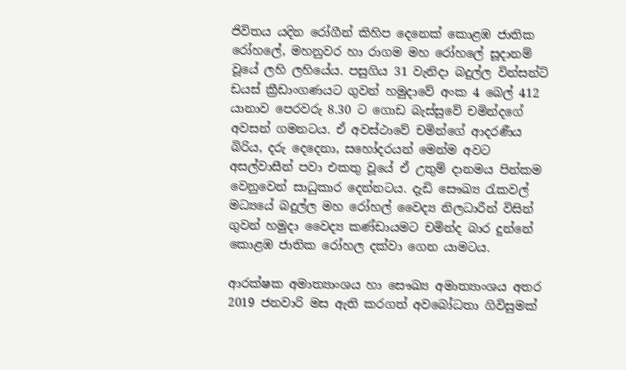ජිවිතය යදින රෝගීන් කිහිප දෙනෙක් කොළඹ ජාතික රෝහලේ, මහනුවර හා රාගම මහ රෝහලේ සූදානම් වූයේ ලහි ලහියේය. පසුගිය 31 වැනිදා බදුල්ල වින්සන්ට් ඩයස් ක්‍රීඩාංගණයට ගුවන් හමුදාවේ අංක 4 බෙල් 412 යානාව පෙරවරු 8.30 ට ගොඩ බැස්සුවේ චමින්දගේ අවසන් ගමනටය. ඒ අවස්ථාවේ චමින්ගේ ආදරණීය බිරිය, දරු දෙදෙනා, සහෝදරයන් මෙන්ම අවට අසල්වාසීන් පවා එකතු වූයේ ඒ උතුම් දානමය පින්කම වෙනුවෙන් සාධුකාර දෙන්නටය. දැඩි සෞඛ්‍ය රැකවල් මධ්‍යයේ බදුල්ල මහ රෝහල් වෛද්‍ය නිලධාරීන් විසින් ගුවන් හමුදා වෛද්‍ය කණ්ඩායමට චමින්ද බාර දුන්නේ කොළඹ ජාතික රෝහල දක්වා ගෙන යාමටය.

ආරක්ෂක අමාත්‍යාංශය හා සෞඛ්‍ය අමාත්‍යාංශය අතර 2019 ජනවාරි මස ඇති කරගත් අවබෝධතා ගිවිසුමක්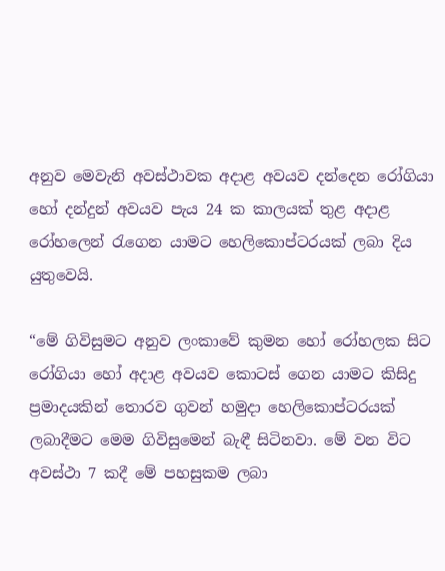අනුව මෙවැනි අවස්ථාවක අදාළ අවයව දන්දෙන රෝගියා හෝ දන්දුන් අවයව පැය 24 ක කාලයක් තුළ අදාළ රෝහලෙන් රැගෙන යාමට හෙලිකොප්ටරයක් ලබා දිය යුතුවෙයි.

“මේ ගිවිසුමට අනුව ලංකාවේ කුමන හෝ රෝහලක සිට රෝගියා හෝ අදාළ අවයව කොටස් ගෙන යාමට කිසිදු ප්‍රමාදයකින් තොරව ගුවන් හමුදා හෙලිකොප්ටරයක් ලබාදීමට මෙම ගිවිසුමෙන් බැඳී සිටිනවා. මේ වන විට අවස්ථා 7 කදී මේ පහසුකම ලබා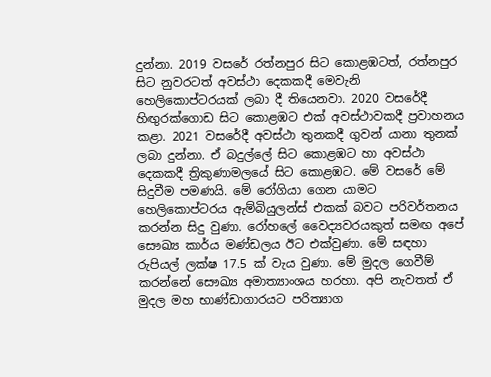දුන්නා. 2019 වසරේ රත්නපුර සිට කොළඹටත්, රත්නපුර සිට නුවරටත් අවස්ථා දෙකකදී මෙවැනි හෙලිකොප්ටරයක් ලබා දී තියෙනවා. 2020 වසරේදී හිඟුරක්ගොඩ සිට කොළඹට එක් අවස්ථාවකදී ප්‍රවාහනය කළා. 2021 වසරේදී අවස්ථා තුනකදී ගුවන් යානා තුනක් ලබා දුන්නා. ඒ බදුල්ලේ සිට කොළඹට හා අවස්ථා දෙකකදී ත්‍රිකුණාමලයේ සිට කොළඹට. මේ වසරේ මේ සිදුවීම පමණයි. මේ රෝගියා ගෙන යාමට හෙලිකොප්ටරය ඇම්බියුලන්ස් එකක් බවට පරිවර්තනය කරන්න සිදු වුණා. රෝහලේ වෛද්‍යවරයකුත් සමඟ අපේ සෞඛ්‍ය කාර්ය මණ්ඩලය ඊට එක්වුණා. මේ සඳහා රුපියල් ලක්ෂ 17.5 ක් වැය වුණා. මේ මුදල ගෙවීම් කරන්නේ සෞඛ්‍ය අමාත්‍යාංශය හරහා. අපි නැවතත් ඒ මුදල මහ භාණ්ඩාගාරයට පරිත්‍යාග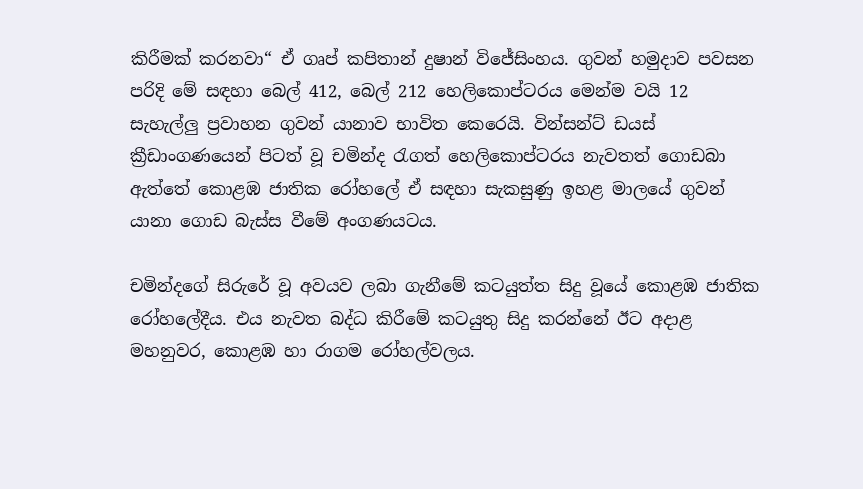කිරීමක් කරනවා“ ඒ ගෘප් කපිතාන් දුෂාන් විජේසිංහය. ගුවන් හමුදාව පවසන පරිදි මේ සඳහා බෙල් 412, බෙල් 212 හෙලිකොප්ටරය මෙන්ම වයි 12 සැහැල්ලු ප්‍රවාහන ගුවන් යානාව භාවිත කෙරෙයි. වින්සන්ට් ඩයස් ක්‍රීඩාංගණයෙන් පිටත් වූ චමින්ද රැගත් හෙලිකොප්ටරය නැවතත් ගොඩබා ඇත්තේ කොළඹ ජාතික රෝහලේ ඒ සඳහා සැකසුණු ඉහළ මාලයේ ගුවන් යානා ගොඩ බැස්ස වීමේ අංගණයටය.

චමින්දගේ සිරුරේ වූ අවයව ලබා ගැනීමේ කටයුත්ත සිදු වූයේ කොළඹ ජාතික රෝහලේදීය. එය නැවත බද්ධ කිරීමේ කටයුතු සිදු කරන්නේ ඊට අදාළ මහනුවර, කොළඹ හා රාගම රෝහල්වලය.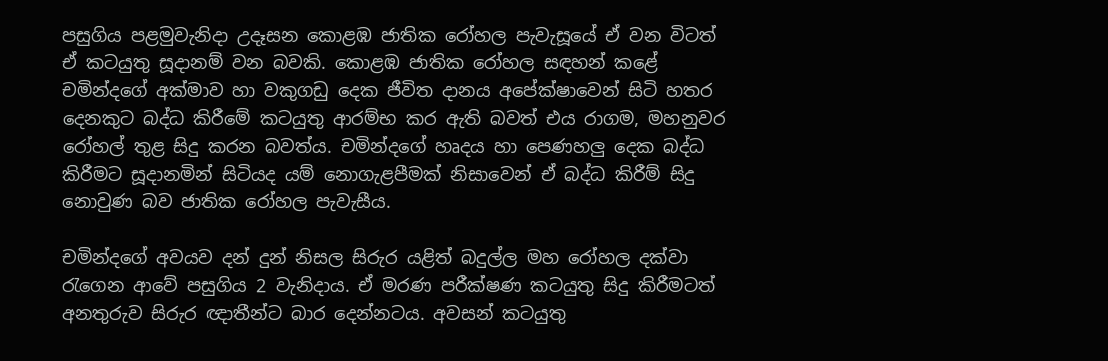පසුගිය පළමුවැනිදා උදෑසන කොළඹ ජාතික රෝහල පැවැසූයේ ඒ වන විටත් ඒ කටයුතු සූදානම් වන බවකි. කොළඹ ජාතික රෝහල සඳහන් කළේ චමින්දගේ අක්මාව හා වකුගඩු දෙක ජීවිත දානය අපේක්ෂාවෙන් සිටි හතර දෙනකුට බද්ධ කිරීමේ කටයුතු ආරම්භ කර ඇති බවත් එය රාගම, මහනුවර රෝහල් තුළ සිදු කරන බවත්ය. චමින්දගේ හෘදය හා පෙණහලු දෙක බද්ධ කිරීමට සූදානමින් සිටියද යම් නොගැළපීමක් නිසාවෙන් ඒ බද්ධ කිරීම් සිදු නොවුණ බව ජාතික රෝහල පැවැසීය.

චමින්දගේ අවයව දන් දුන් නිසල සිරුර යළිත් බදුල්ල මහ රෝහල දක්වා රැගෙන ආවේ පසුගිය 2 වැනිදාය. ඒ මරණ පරීක්ෂණ කටයුතු සිදු කිරීමටත් අනතුරුව සිරුර ඥාතීන්ට බාර දෙන්නටය. අවසන් කටයුතු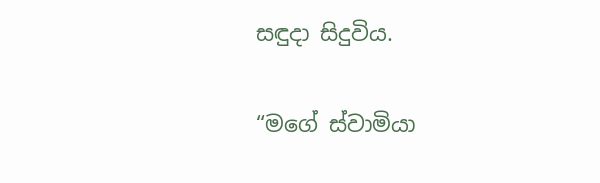සඳුදා සිදුවිය.

“මගේ ස්වාමියා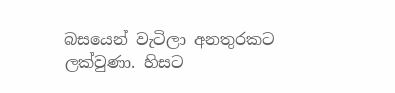බසයෙන් වැටිලා අනතුරකට ලක්වුණා. හිසට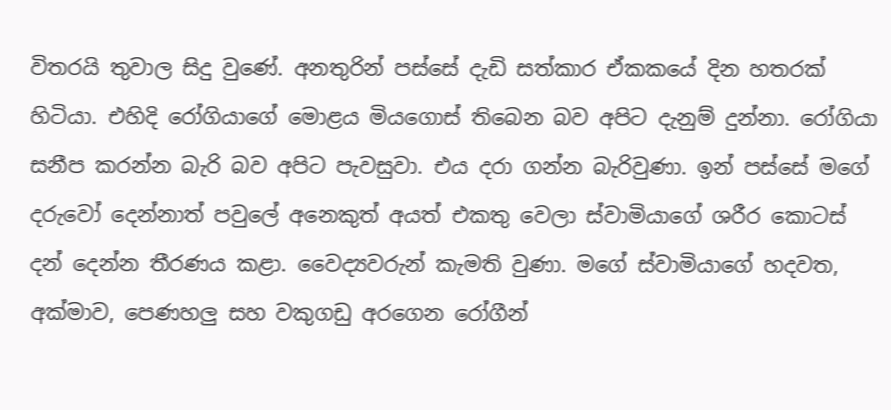විතරයි තුවාල සිදු වුණේ. අනතුරින් පස්සේ දැඩි සත්කාර ඒකකයේ දින හතරක් හිටියා. එහිදි රෝගියාගේ මොළය මියගොස් තිබෙන බව අපිට දැනුම් දුන්නා. රෝගියා සනීප කරන්න බැරි බව අපිට පැවසුවා. එය දරා ගන්න බැරිවුණා. ඉන් පස්සේ මගේ දරුවෝ දෙන්නාත් පවුලේ අනෙකුත් අයත් එකතු වෙලා ස්වාමියාගේ ශරීර කොටස් දන් දෙන්න තීරණය කළා. වෛද්‍යවරුන් කැමති වුණා. මගේ ස්වාමියාගේ හදවත, අක්මාව, පෙණහලු සහ වකුගඩු අරගෙන රෝගීන්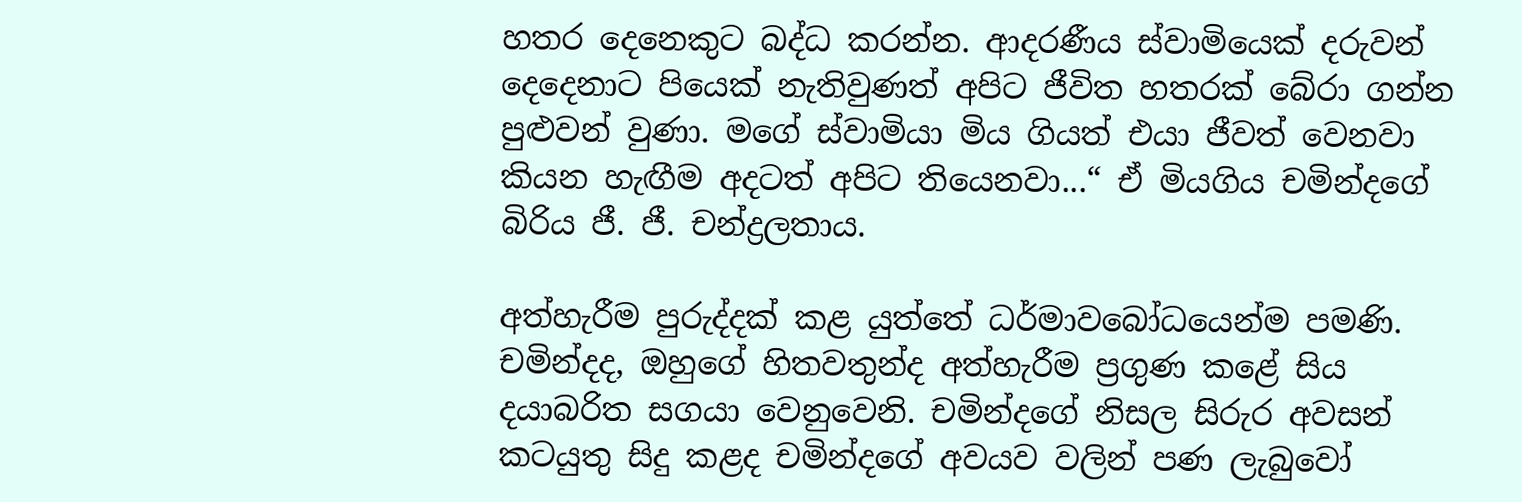හතර දෙනෙකුට බද්ධ කරන්න. ආදරණීය ස්වාමියෙක් දරුවන් දෙදෙනාට පියෙක් නැතිවුණත් අපිට ජීවිත හතරක් බේරා ගන්න පුළුවන් වුණා. මගේ ස්වාමියා මිය ගියත් එයා ජීවත් වෙනවා කියන හැඟීම අදටත් අපිට තියෙනවා...“ ඒ මියගිය චමින්දගේ බිරිය ජී. ජී. චන්ද්‍රලතාය.

අත්හැරීම පුරුද්දක් කළ යුත්තේ ධර්මාවබෝධයෙන්ම පමණි. චමින්දද, ඔහුගේ හිතවතුන්ද අත්හැරීම ප්‍රගුණ කළේ සිය දයාබරිත සගයා වෙනුවෙනි. චමින්දගේ නිසල සිරුර අවසන් කටයුතු සිදු කළද චමින්දගේ අවයව වලින් පණ ලැබුවෝ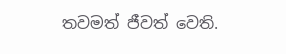තවමත් ජීවත් වෙති.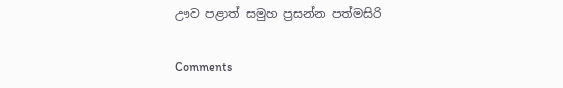ඌව පළාත් සමුහ ප්‍රසන්න පත්මසිරි

Comments